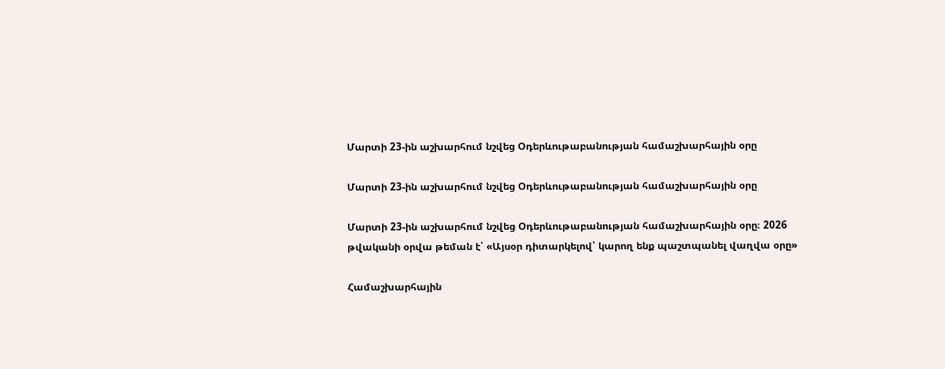Մարտի 23-ին աշխարհում նշվեց Օդերևութաբանության համաշխարհային օրը

Մարտի 23-ին աշխարհում նշվեց Օդերևութաբանության համաշխարհային օրը

Մարտի 23-ին աշխարհում նշվեց Օդերևութաբանության համաշխարհային օրը։ 2026 թվականի օրվա թեման է՝ «Այսօր դիտարկելով՝ կարող ենք պաշտպանել վաղվա օրը»

Համաշխարհային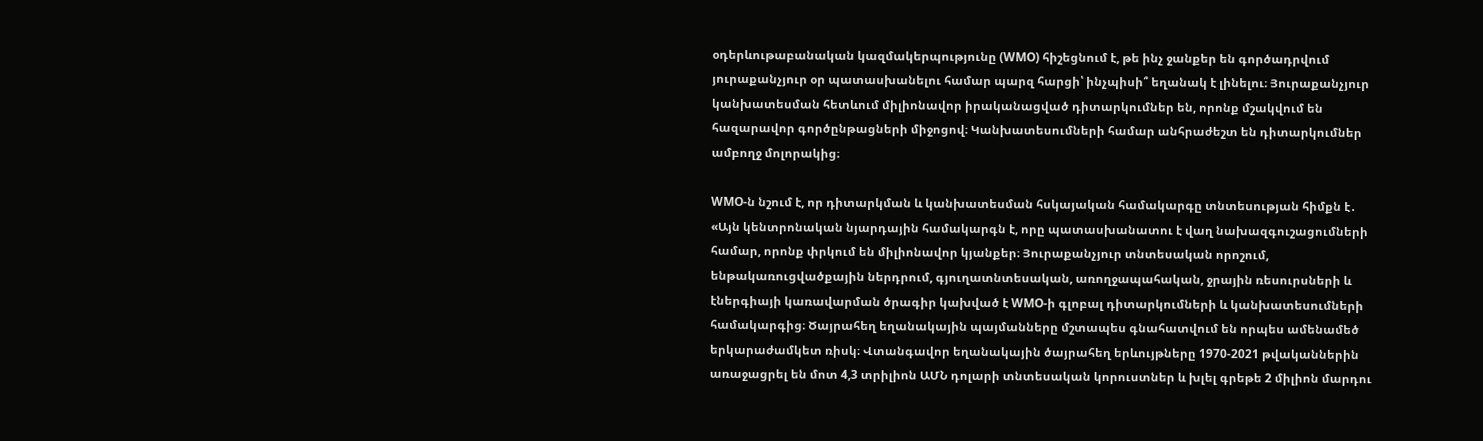օդերևութաբանական կազմակերպությունը (WMO) հիշեցնում է, թե ինչ ջանքեր են գործադրվում յուրաքանչյուր օր պատասխանելու համար պարզ հարցի՝ ինչպիսի՞ եղանակ է լինելու։ Յուրաքանչյուր կանխատեսման հետևում միլիոնավոր իրականացված դիտարկումներ են, որոնք մշակվում են հազարավոր գործընթացների միջոցով։ Կանխատեսումների համար անհրաժեշտ են դիտարկումներ ամբողջ մոլորակից։

WMO-ն նշում է, որ դիտարկման և կանխատեսման հսկայական համակարգը տնտեսության հիմքն է․ «Այն կենտրոնական նյարդային համակարգն է, որը պատասխանատու է վաղ նախազգուշացումների համար, որոնք փրկում են միլիոնավոր կյանքեր։ Յուրաքանչյուր տնտեսական որոշում, ենթակառուցվածքային ներդրում, գյուղատնտեսական, առողջապահական, ջրային ռեսուրսների և էներգիայի կառավարման ծրագիր կախված է WMO-ի գլոբալ դիտարկումների և կանխատեսումների համակարգից։ Ծայրահեղ եղանակային պայմանները մշտապես գնահատվում են որպես ամենամեծ երկարաժամկետ ռիսկ։ Վտանգավոր եղանակային ծայրահեղ երևույթները 1970-2021 թվականներին առաջացրել են մոտ 4,3 տրիլիոն ԱՄՆ դոլարի տնտեսական կորուստներ և խլել գրեթե 2 միլիոն մարդու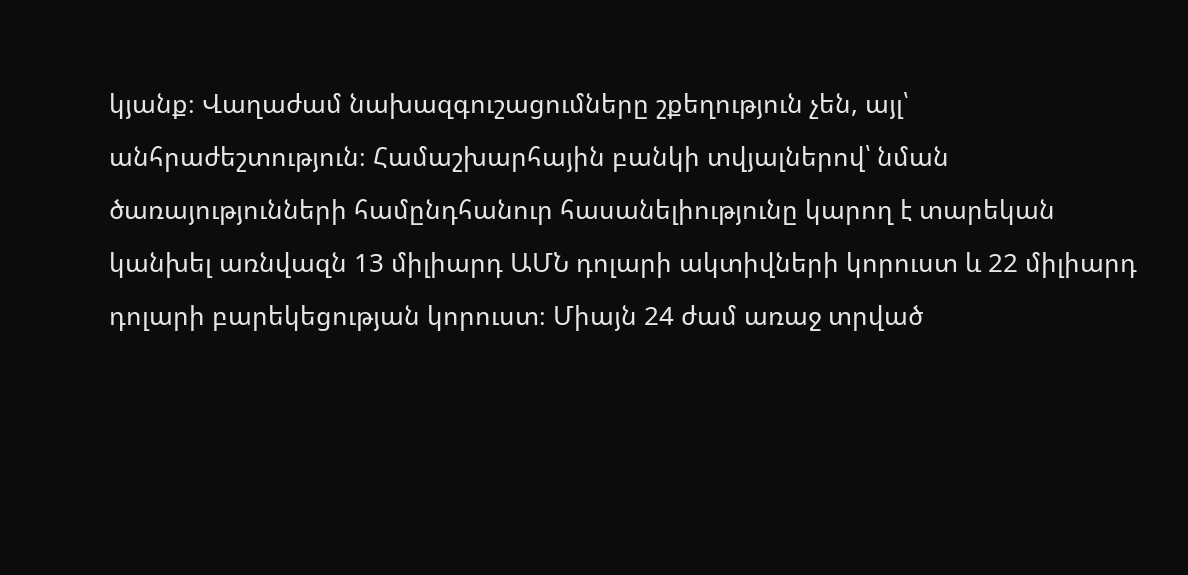կյանք։ Վաղաժամ նախազգուշացումները շքեղություն չեն, այլ՝ անհրաժեշտություն։ Համաշխարհային բանկի տվյալներով՝ նման ծառայությունների համընդհանուր հասանելիությունը կարող է տարեկան կանխել առնվազն 13 միլիարդ ԱՄՆ դոլարի ակտիվների կորուստ և 22 միլիարդ դոլարի բարեկեցության կորուստ։ Միայն 24 ժամ առաջ տրված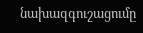նախազգուշացումը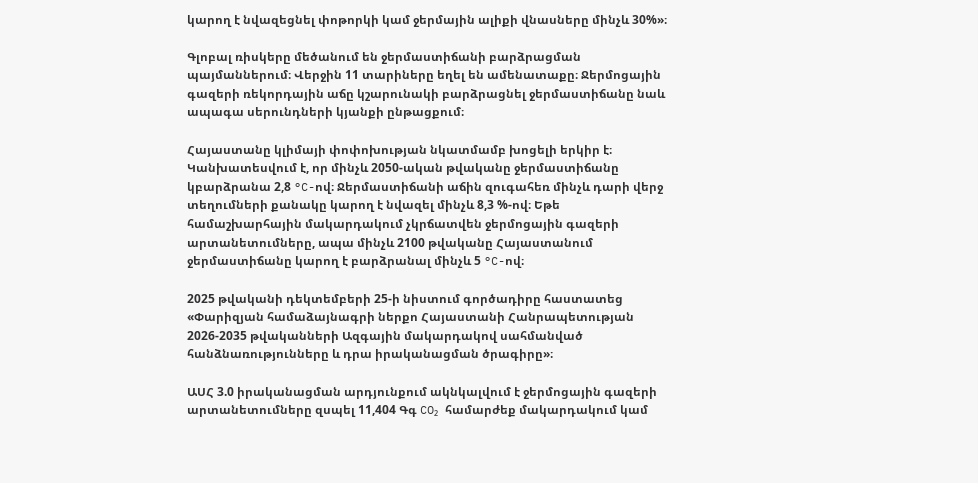կարող է նվազեցնել փոթորկի կամ ջերմային ալիքի վնասները մինչև 30%»։

Գլոբալ ռիսկերը մեծանում են ջերմաստիճանի բարձրացման պայմաններում։ Վերջին 11 տարիները եղել են ամենատաքը։ Ջերմոցային գազերի ռեկորդային աճը կշարունակի բարձրացնել ջերմաստիճանը նաև ապագա սերունդների կյանքի ընթացքում։

Հայաստանը կլիմայի փոփոխության նկատմամբ խոցելի երկիր է։ Կանխատեսվում է, որ մինչև 2050-ական թվականը ջերմաստիճանը կբարձրանա 2,8 °C-ով։ Ջերմաստիճանի աճին զուգահեռ մինչև դարի վերջ տեղումների քանակը կարող է նվազել մինչև 8,3 %-ով։ Եթե համաշխարհային մակարդակում չկրճատվեն ջերմոցային գազերի արտանետումները, ապա մինչև 2100 թվականը Հայաստանում ջերմաստիճանը կարող է բարձրանալ մինչև 5 °C-ով։

2025 թվականի դեկտեմբերի 25-ի նիստում գործադիրը հաստատեց «Փարիզյան համաձայնագրի ներքո Հայաստանի Հանրապետության 2026-2035 թվականների Ազգային մակարդակով սահմանված հանձնառությունները և դրա իրականացման ծրագիրը»։

ԱՍՀ 3.0 իրականացման արդյունքում ակնկալվում է ջերմոցային գազերի արտանետումները զսպել 11,404 Գգ CO₂ համարժեք մակարդակում կամ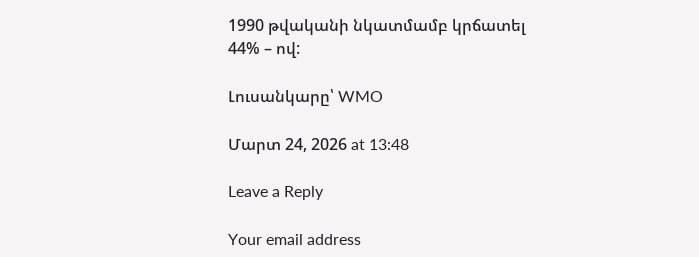1990 թվականի նկատմամբ կրճատել 44% – ով:

Լուսանկարը՝ WMO

Մարտ 24, 2026 at 13:48

Leave a Reply

Your email address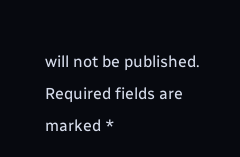will not be published. Required fields are marked *